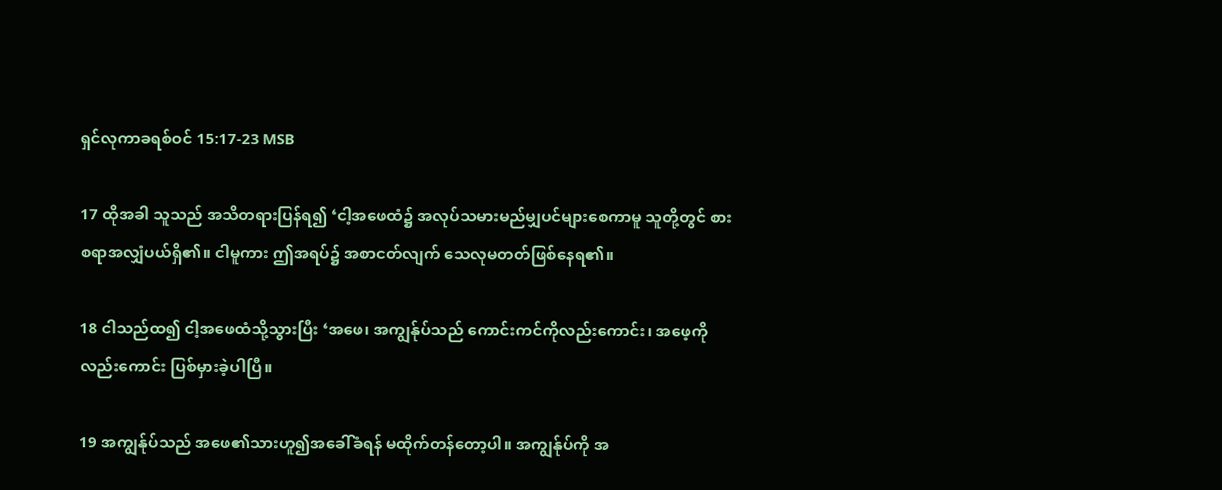ရှင်လုကာခရစ်ဝင် 15:17-23 MSB

17 ထိုအခါ သူသည် အသိတရားပြန်ရ၍ ‘ငါ့အဖေထံ၌ အလုပ်သမားမည်မျှပင်များစေကာမူ သူတို့တွင် စားစရာအလျှံပယ်ရှိ၏။ ငါမူကား ဤအရပ်၌ အစာငတ်လျက် သေလုမတတ်ဖြစ်နေရ၏။

18 ငါသည်ထ၍ ငါ့အဖေထံသို့သွားပြီး ‘အဖေ၊ အကျွန်ုပ်သည် ကောင်းကင်ကိုလည်းကောင်း၊ အဖေ့ကိုလည်းကောင်း ပြစ်မှားခဲ့ပါပြီ။

19 အကျွန်ုပ်သည် အဖေ၏သားဟူ၍အခေါ်ခံရန် မထိုက်တန်တော့ပါ။ အကျွန်ုပ်ကို အ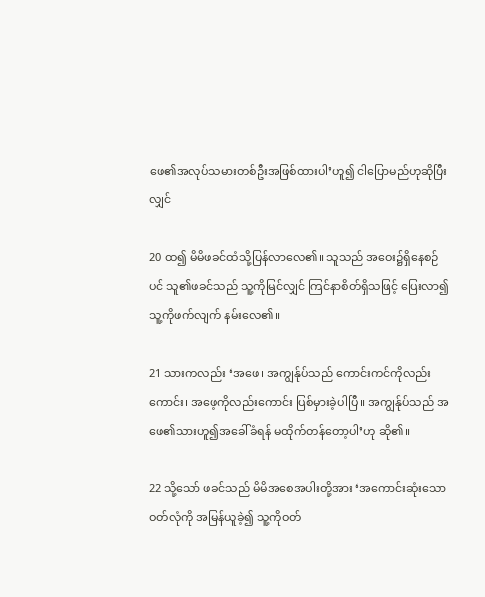ဖေ၏အလုပ်သမားတစ်ဦးအဖြစ်ထားပါ’ဟူ၍ ငါပြောမည်ဟုဆိုပြီးလျှင်

20 ထ၍ မိမိဖခင်ထံသို့ပြန်လာလေ၏။ သူသည် အဝေး၌ရှိနေစဉ်ပင် သူ၏ဖခင်သည် သူ့ကိုမြင်လျှင် ကြင်နာစိတ်ရှိသဖြင့် ပြေးလာ၍ သူ့ကိုဖက်လျက် နမ်းလေ၏။

21 သားကလည်း ‘အဖေ၊ အကျွန်ုပ်သည် ကောင်းကင်ကိုလည်းကောင်း၊ အဖေ့ကိုလည်းကောင်း ပြစ်မှားခဲ့ပါပြီ။ အကျွန်ုပ်သည် အဖေ၏သားဟူ၍အခေါ်ခံရန် မထိုက်တန်တော့ပါ’ဟု ဆို၏။

22 သို့သော် ဖခင်သည် မိမိအစေအပါးတို့အား ‘အကောင်းဆုံးသောဝတ်လုံကို အမြန်ယူခဲ့၍ သူ့ကိုဝတ်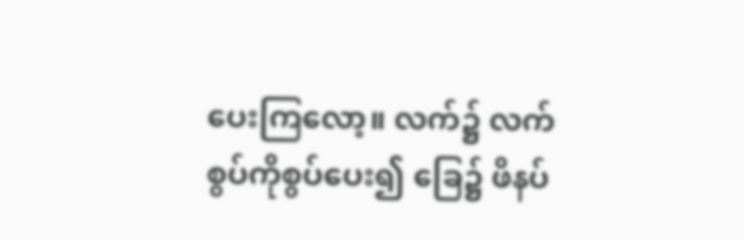ပေးကြလော့။ လက်၌ လက်စွပ်ကိုစွပ်ပေး၍ ခြေ၌ ဖိနပ်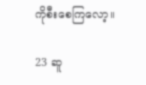ကိုစီးစေကြလော့။

23 ဆူ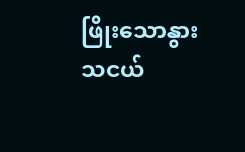ဖြိုးသောနွားသငယ်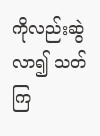ကိုလည်းဆွဲလာ၍ သတ်ကြ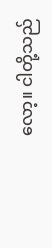လော့။ ငါတို့သည်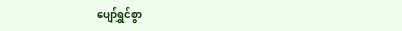ပျော်ရွှင်စွာ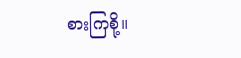စားကြစို့။